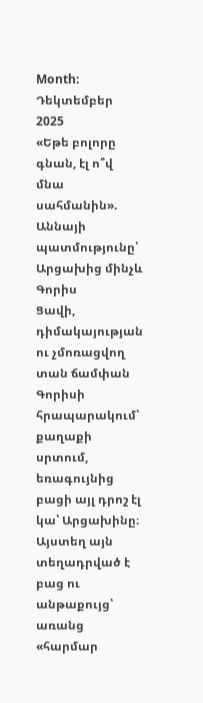Month: Դեկտեմբեր 2025
«Եթե բոլորը գնան, էլ ո՞վ մնա սահմանին». Աննայի պատմությունը՝ Արցախից մինչև Գորիս
Ցավի, դիմակայության ու չմոռացվող տան ճամփան
Գորիսի հրապարակում՝ քաղաքի սրտում, եռագույնից բացի այլ դրոշ էլ կա՝ Արցախինը։ Այստեղ այն տեղադրված է բաց ու անթաքույց՝ առանց «հարմար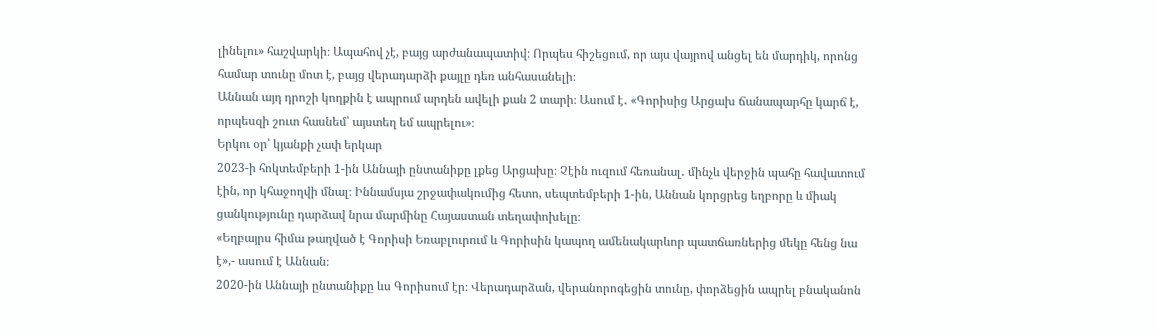լինելու» հաշվարկի։ Ապահով չէ, բայց արժանապատիվ։ Որպես հիշեցում, որ այս վայրով անցել են մարդիկ, որոնց համար տունը մոտ է, բայց վերադարձի քայլը դեռ անհասանելի։
Աննան այդ դրոշի կողքին է ապրում արդեն ավելի քան 2 տարի։ Ասում է․ «Գորիսից Արցախ ճանապարհը կարճ է, որպեսզի շուտ հասնեմ՝ այստեղ եմ ապրելու»։
Երկու օր՝ կյանքի չափ երկար
2023-ի հոկտեմբերի 1-ին Աննայի ընտանիքը լքեց Արցախը։ Չէին ուզում հեռանալ․ մինչև վերջին պահը հավատում էին, որ կհաջողվի մնալ։ Իննամսյա շրջափակումից հետո, սեպտեմբերի 1-ին, Աննան կորցրեց եղբորը և միակ ցանկությունը դարձավ նրա մարմինը Հայաստան տեղափոխելը։
«Եղբայրս հիմա թաղված է Գորիսի Եռաբլուրում և Գորիսին կապող ամենակարևոր պատճառներից մեկը հենց նա է»,- ասում է Աննան։
2020-ին Աննայի ընտանիքը ևս Գորիսում էր։ Վերադարձան, վերանորոգեցին տունը, փորձեցին ապրել բնականոն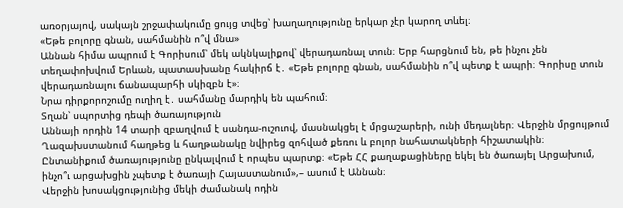առօրյայով, սակայն շրջափակումը ցույց տվեց՝ խաղաղությունը երկար չէր կարող տևել։
«Եթե բոլորը գնան, սահմանին ո՞վ մնա»
Աննան հիմա ապրում է Գորիսում՝ մեկ ակնկալիքով՝ վերադառնալ տուն։ Երբ հարցնում են, թե ինչու չեն տեղափոխվում Երևան, պատասխանը հակիրճ է․ «Եթե բոլորը գնան, սահմանին ո՞վ պետք է ապրի։ Գորիսը տուն վերադառնալու ճանապարհի սկիզբն է»։
Նրա դիրքորոշումը ուղիղ է․ սահմանը մարդիկ են պահում։
Տղան՝ սպորտից դեպի ծառայություն
Աննայի որդին 14 տարի զբաղվում է սանդա-ուշուով, մասնակցել է մրցաշարերի, ունի մեդալներ։ Վերջին մրցույթում Ղազախստանում հաղթեց և հաղթանակը նվիրեց զոհված քեռու և բոլոր նահատակների հիշատակին։
Ընտանիքում ծառայությունը ընկալվում է որպես պարտք։ «Եթե ՀՀ քաղաքացիները եկել են ծառայել Արցախում, ինչո՞ւ արցախցին չպետք է ծառայի Հայաստանում»,– ասում է Աննան։
Վերջին խոսակցությունից մեկի ժամանակ ոդին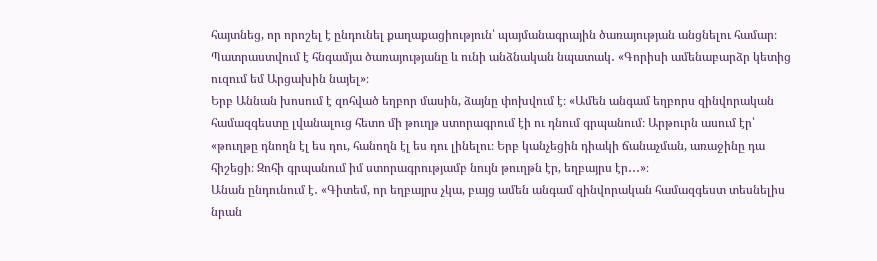հայտնեց, որ որոշել է ընդունել քաղաքացիություն՝ պայմանագրային ծառայության անցնելու համար։ Պատրաստվում է հնգամյա ծառայությանը և ունի անձնական նպատակ․ «Գորիսի ամենաբարձր կետից ուզում եմ Արցախին նայել»։
Երբ Աննան խոսում է զոհված եղբոր մասին, ձայնը փոխվում է։ «Ամեն անգամ եղբորս զինվորական համազգեստը լվանալուց հետո մի թուղթ ստորագրում էի ու դնում գրպանում։ Արթուրն ասում էր՝ «թուղթը դնողն էլ ես դու, հանողն էլ ես դու լինելու։ Երբ կանչեցին դիակի ճանաչման, առաջինը դա հիշեցի։ Զոհի գրպանում իմ ստորագրությամբ նույն թուղթն էր, եղբայրս էր․․․»։
Անան ընդունում է․ «Գիտեմ, որ եղբայրս չկա, բայց ամեն անգամ զինվորական համազգեստ տեսնելիս նրան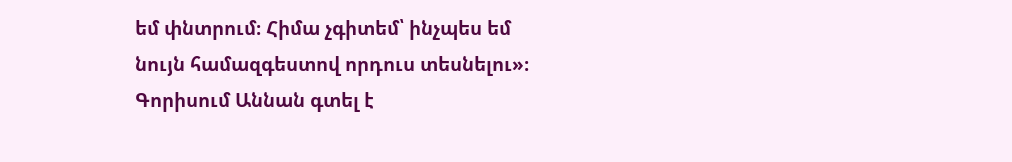եմ փնտրում։ Հիմա չգիտեմ՝ ինչպես եմ նույն համազգեստով որդուս տեսնելու»։
Գորիսում Աննան գտել է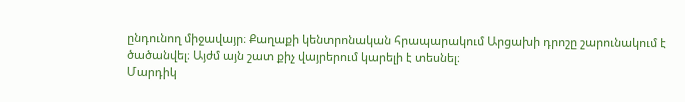ընդունող միջավայր։ Քաղաքի կենտրոնական հրապարակում Արցախի դրոշը շարունակում է ծածանվել։ Այժմ այն շատ քիչ վայրերում կարելի է տեսնել։
Մարդիկ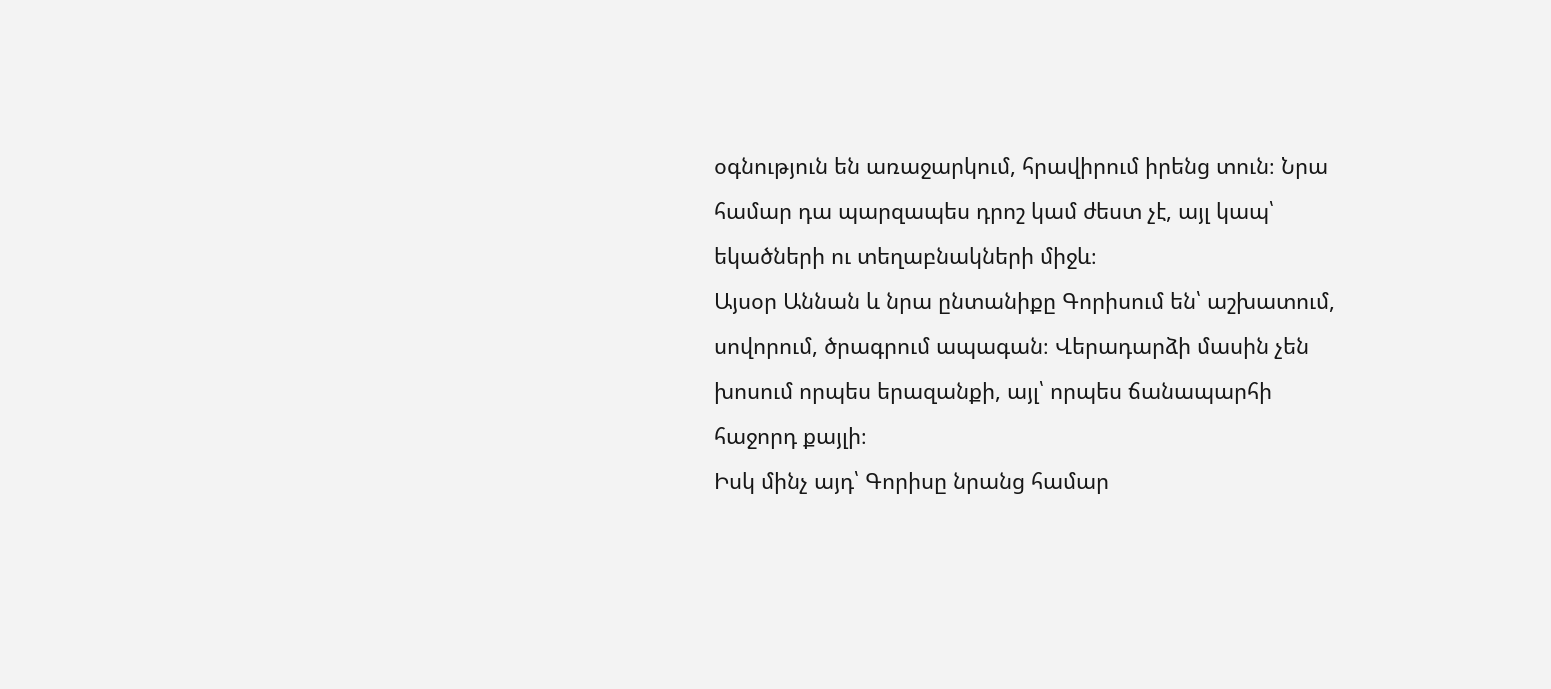օգնություն են առաջարկում, հրավիրում իրենց տուն։ Նրա համար դա պարզապես դրոշ կամ ժեստ չէ, այլ կապ՝ եկածների ու տեղաբնակների միջև։
Այսօր Աննան և նրա ընտանիքը Գորիսում են՝ աշխատում, սովորում, ծրագրում ապագան։ Վերադարձի մասին չեն խոսում որպես երազանքի, այլ՝ որպես ճանապարհի հաջորդ քայլի։
Իսկ մինչ այդ՝ Գորիսը նրանց համար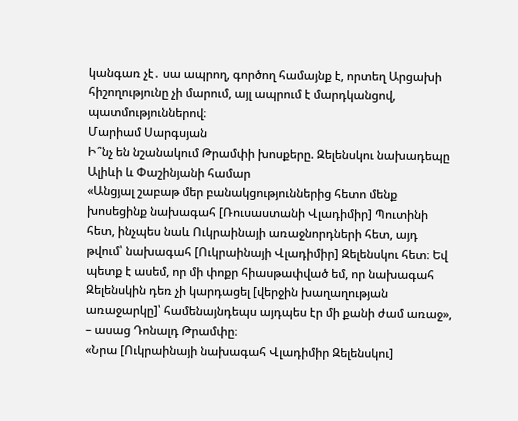կանգառ չէ․ սա ապրող, գործող համայնք է, որտեղ Արցախի հիշողությունը չի մարում, այլ ապրում է մարդկանցով, պատմություններով։
Մարիամ Սարգսյան
Ի՞նչ են նշանակում Թրամփի խոսքերը. Զելենսկու նախադեպը Ալիևի և Փաշինյանի համար
«Անցյալ շաբաթ մեր բանակցություններից հետո մենք խոսեցինք նախագահ [Ռուսաստանի Վլադիմիր] Պուտինի հետ, ինչպես նաև Ուկրաինայի առաջնորդների հետ, այդ թվում՝ նախագահ [Ուկրաինայի Վլադիմիր] Զելենսկու հետ։ Եվ պետք է ասեմ, որ մի փոքր հիասթափված եմ, որ նախագահ Զելենսկին դեռ չի կարդացել [վերջին խաղաղության առաջարկը]՝ համենայնդեպս այդպես էր մի քանի ժամ առաջ», – ասաց Դոնալդ Թրամփը։
«Նրա [Ուկրաինայի նախագահ Վլադիմիր Զելենսկու]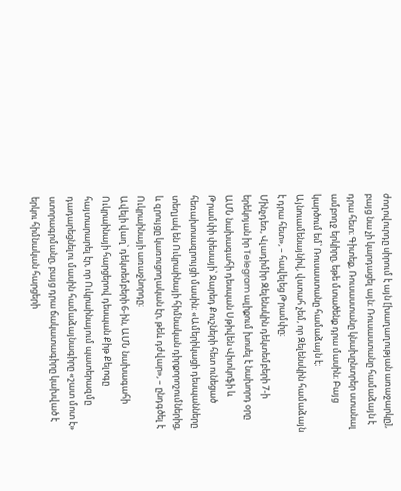ժողովուրդը սիրում է այն [խաղաղության առաջարկը], բայց նա չի կարդացել այն։ Ռուսաստանը համաձայն է դրա հետ։ Գիտեք, Ռուսաստանը կնախընտրեր ստանալ ամբողջ երկիրը, եթե մտածենք դրա մասին։ Բայց կարծում եմ՝ Ռուսաստանը համաձայն է։ Այնուամենայնիվ, վստահ չեմ, որ Զելենսկին համաձայն է դրա հետ», – հավելեց Թրամփը։
Մինչդեռ, Վլադիմիր Զելենսկին դեկտեմբերի 7-ի երեկոյան իր Telegram ալիքում խոսել է նախորդ օրը ԱՄՆ նախագահի դեսպան Սթիվեն Վիտկոֆի և Թրամփի փեսայի՝ Ջարեդ Քուշների հետ ունեցած հեռախոսազրույցի մասին: «Ամերիկացի դեսպանները տեղյակ են Ուկրաինայի հիմնական դիրքորոշումներից, և զրույցը կառուցողական էր, թեև դժվար», – ընդգծել է Ուկրաինայի առաջնորդը։
Ավելի վաղ՝ դեկտեմբերի 6-ին, ԱՄՆ նախագահի Ուկրաինայի հարցերով դեսպան Քիթ Քելոգը հայտարարել էր, որ Ուկրաինայում պատերազմը դադարեցնելու մասին համաձայնագիրը «շատ մոտ է» ստորագրմանը, բայց դրա ճակատագիրը կախված է երկու հիմնական հարցերի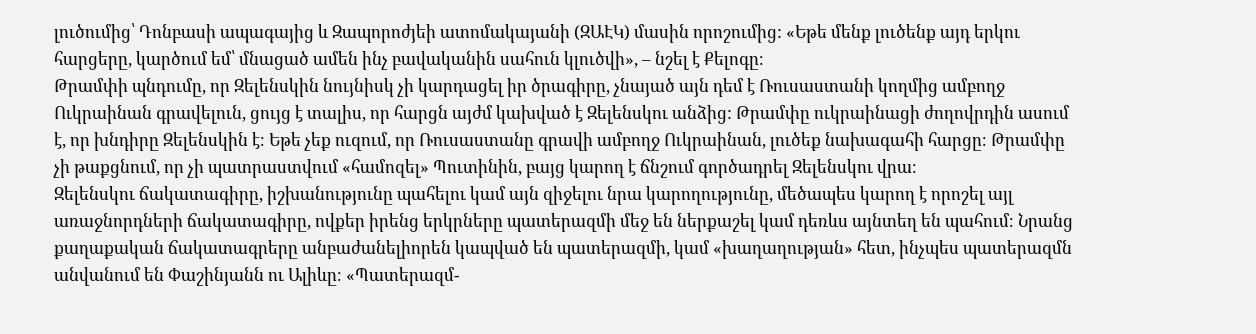լուծումից՝ Դոնբասի ապագայից և Զապորոժյեի ատոմակայանի (ԶԱԷԿ) մասին որոշումից: «Եթե մենք լուծենք այդ երկու հարցերը, կարծում եմ՝ մնացած ամեն ինչ բավականին սահուն կլուծվի», – նշել է Քելոգը։
Թրամփի պնդումը, որ Զելենսկին նույնիսկ չի կարդացել իր ծրագիրը, չնայած այն դեմ է Ռուսաստանի կողմից ամբողջ Ուկրաինան գրավելուն, ցույց է տալիս, որ հարցն այժմ կախված է Զելենսկու անձից: Թրամփը ուկրաինացի ժողովրդին ասում է, որ խնդիրը Զելենսկին է։ Եթե չեք ուզում, որ Ռուսաստանը գրավի ամբողջ Ուկրաինան, լուծեք նախագահի հարցը։ Թրամփը չի թաքցնում, որ չի պատրաստվում «համոզել» Պուտինին, բայց կարող է ճնշում գործադրել Զելենսկու վրա։
Զելենսկու ճակատագիրը, իշխանությունը պահելու կամ այն զիջելու նրա կարողությունը, մեծապես կարող է որոշել այլ առաջնորդների ճակատագիրը, ովքեր իրենց երկրները պատերազմի մեջ են ներքաշել կամ դեռևս այնտեղ են պահում։ Նրանց քաղաքական ճակատագրերը անբաժանելիորեն կապված են պատերազմի, կամ «խաղաղության» հետ, ինչպես պատերազմն անվանում են Փաշինյանն ու Ալիևը։ «Պատերազմ-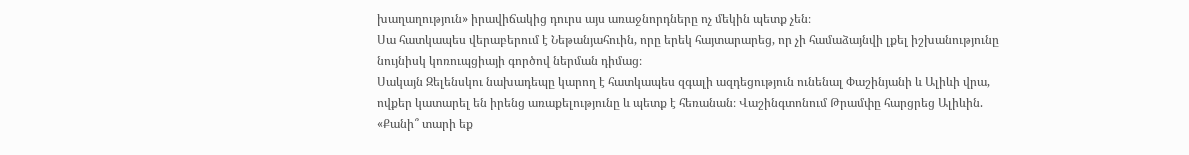խաղաղություն» իրավիճակից դուրս այս առաջնորդները ոչ մեկին պետք չեն։
Սա հատկապես վերաբերում է Նեթանյահուին, որը երեկ հայտարարեց, որ չի համաձայնվի լքել իշխանությունը նույնիսկ կոռուպցիայի գործով ներման դիմաց։
Սակայն Զելենսկու նախադեպը կարող է հատկապես զգալի ազդեցություն ունենալ Փաշինյանի և Ալիևի վրա, ովքեր կատարել են իրենց առաքելությունը և պետք է հեռանան։ Վաշինգտոնում Թրամփը հարցրեց Ալիևին. «Քանի՞ տարի եք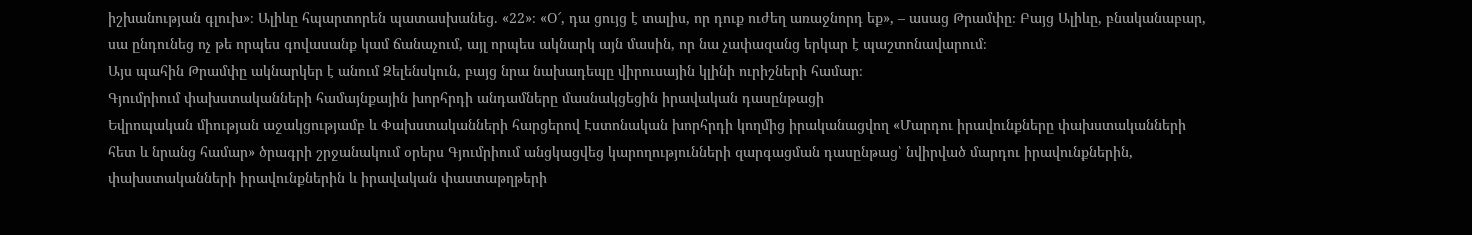իշխանության գլուխ»։ Ալիևը հպարտորեն պատասխանեց. «22»։ «Օ՜, դա ցույց է տալիս, որ դուք ուժեղ առաջնորդ եք», – ասաց Թրամփը։ Բայց Ալիևը, բնականաբար, սա ընդունեց ոչ թե որպես գովասանք կամ ճանաչում, այլ որպես ակնարկ այն մասին, որ նա չափազանց երկար է պաշտոնավարում։
Այս պահին Թրամփը ակնարկեր է անում Զելենսկուն, բայց նրա նախադեպը վիրուսային կլինի ուրիշների համար։
Գյումրիում փախստականների համայնքային խորհրդի անդամները մասնակցեցին իրավական դասընթացի
Եվրոպական միության աջակցությամբ և Փախստականների հարցերով Էստոնական խորհրդի կողմից իրականացվող «Մարդու իրավունքները փախստականների հետ և նրանց համար» ծրագրի շրջանակում օրերս Գյումրիում անցկացվեց կարողությունների զարգացման դասընթաց՝ նվիրված մարդու իրավունքներին, փախստականների իրավունքներին և իրավական փաստաթղթերի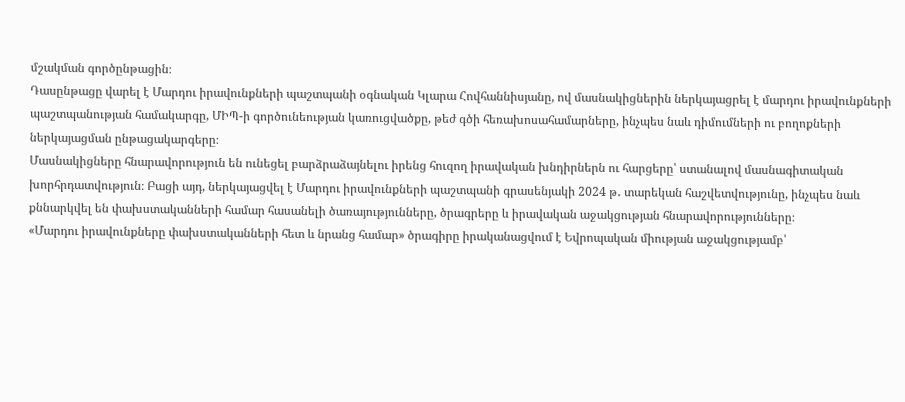մշակման գործընթացին։
Դասընթացը վարել է Մարդու իրավունքների պաշտպանի օգնական Կլարա Հովհաննիսյանը, ով մասնակիցներին ներկայացրել է մարդու իրավունքների պաշտպանության համակարգը, ՄԻՊ-ի գործունեության կառուցվածքը, թեժ գծի հեռախոսահամարները, ինչպես նաև դիմումների ու բողոքների ներկայացման ընթացակարգերը։
Մասնակիցները հնարավորություն են ունեցել բարձրաձայնելու իրենց հուզող իրավական խնդիրներն ու հարցերը՝ ստանալով մասնագիտական խորհրդատվություն։ Բացի այդ, ներկայացվել է Մարդու իրավունքների պաշտպանի գրասենյակի 2024 թ․ տարեկան հաշվետվությունը, ինչպես նաև քննարկվել են փախստականների համար հասանելի ծառայությունները, ծրագրերը և իրավական աջակցության հնարավորությունները։
«Մարդու իրավունքները փախստականների հետ և նրանց համար» ծրագիրը իրականացվում է Եվրոպական միության աջակցությամբ՝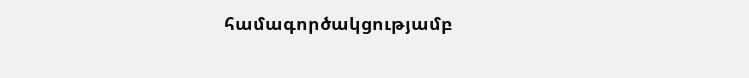համագործակցությամբ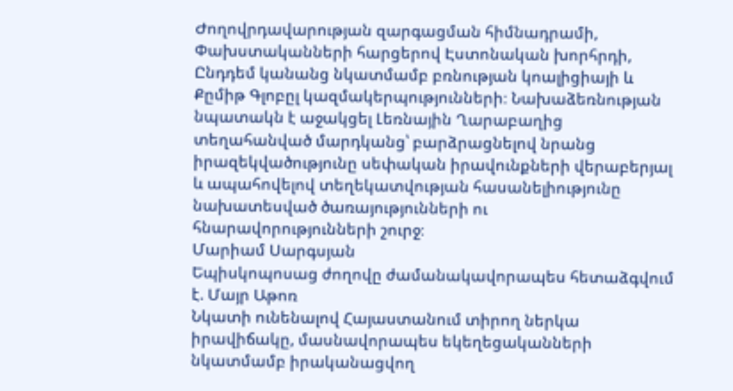Ժողովրդավարության զարգացման հիմնադրամի, Փախստականների հարցերով Էստոնական խորհրդի, Ընդդեմ կանանց նկատմամբ բռնության կոալիցիայի և Քըմիթ Գլոբըլ կազմակերպությունների։ Նախաձեռնության նպատակն է աջակցել Լեռնային Ղարաբաղից տեղահանված մարդկանց՝ բարձրացնելով նրանց իրազեկվածությունը սեփական իրավունքների վերաբերյալ և ապահովելով տեղեկատվության հասանելիությունը նախատեսված ծառայությունների ու հնարավորությունների շուրջ։
Մարիամ Սարգսյան
Եպիսկոպոսաց ժողովը ժամանակավորապես հետաձգվում է. Մայր Աթոռ
Նկատի ունենալով Հայաստանում տիրող ներկա իրավիճակը, մասնավորապես եկեղեցականների նկատմամբ իրականացվող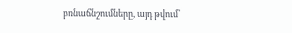բռնաճնշումները, այդ թվում՝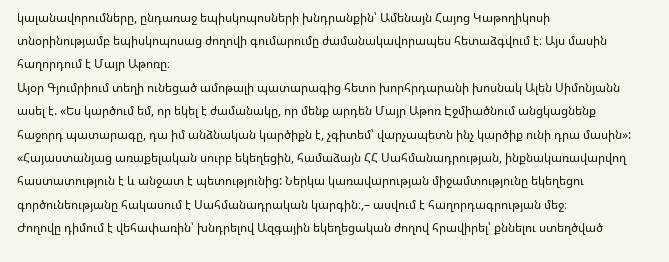կալանավորումները, ընդառաջ եպիսկոպոսների խնդրանքին՝ Ամենայն Հայոց Կաթողիկոսի տնօրինությամբ եպիսկոպոսաց ժողովի գումարումը ժամանակավորապես հետաձգվում է։ Այս մասին հաղորդում է Մայր Աթոռը։
Այօր Գյումրիում տեղի ունեցած ամոթալի պատարագից հետո խորհրդարանի խոսնակ Ալեն Սիմոնյանն ասել է. «Ես կարծում եմ, որ եկել է ժամանակը, որ մենք արդեն Մայր Աթոռ Էջմիածնում անցկացնենք հաջորդ պատարագը, դա իմ անձնական կարծիքն է, չգիտեմ՝ վարչապետն ինչ կարծիք ունի դրա մասին»:
«Հայաստանյաց առաքելական սուրբ եկեղեցին, համաձայն ՀՀ Սահմանադրության, ինքնակառավարվող հաստատություն է և անջատ է պետությունից: Ներկա կառավարության միջամտությունը եկեղեցու գործունեությանը հակասում է Սահմանադրական կարգին։,– ասվում է հաղորդագրության մեջ։
Ժողովը դիմում է վեհափառին՝ խնդրելով Ազգային եկեղեցական ժողով հրավիրել՝ քննելու ստեղծված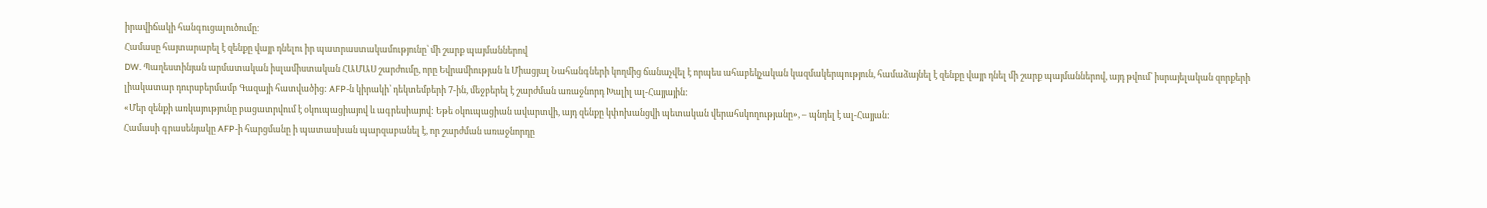իրավիճակի հանգուցալուծումը։
Համասը հայտարարել է զենքը վայր դնելու իր պատրաստակամությունը՝ մի շարք պայմաններով
DW. Պաղեստինյան արմատական իսլամիստական ՀԱՄԱՍ շարժումը, որը Եվրամիության և Միացյալ Նահանգների կողմից ճանաչվել է որպես ահաբեկչական կազմակերպություն, համաձայնել է զենքը վայր դնել մի շարք պայմաններով, այդ թվում՝ իսրայելական զորքերի լիակատար դուրսբերմամբ Գազայի հատվածից: AFP-ն կիրակի՝ դեկտեմբերի 7-ին, մեջբերել է շարժման առաջնորդ Խալիլ ալ-Հայյային:
«Մեր զենքի առկայությունը բացատրվում է օկուպացիայով և ագրեսիայով: Եթե օկուպացիան ավարտվի, այդ զենքը կփոխանցվի պետական վերահսկողությանը», – պնդել է ալ-Հայյան:
Համասի գրասենյակը AFP-ի հարցմանը ի պատասխան պարզաբանել է, որ շարժման առաջնորդը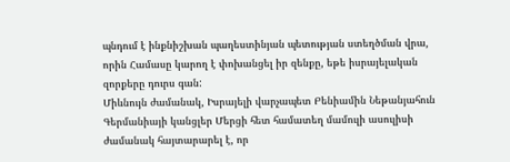պնդում է ինքնիշխան պաղեստինյան պետության ստեղծման վրա, որին Համասը կարող է փոխանցել իր զենքը, եթե իսրայելական զորքերը դուրս գան:
Միևնույն ժամանակ, Իսրայելի վարչապետ Բենիամին Նեթանյահուն Գերմանիայի կանցլեր Մերցի հետ համատեղ մամուլի ասուլիսի ժամանակ հայտարարել է, որ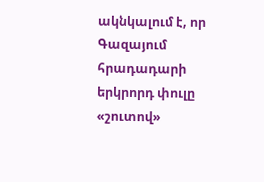ակնկալում է, որ Գազայում հրադադարի երկրորդ փուլը «շուտով»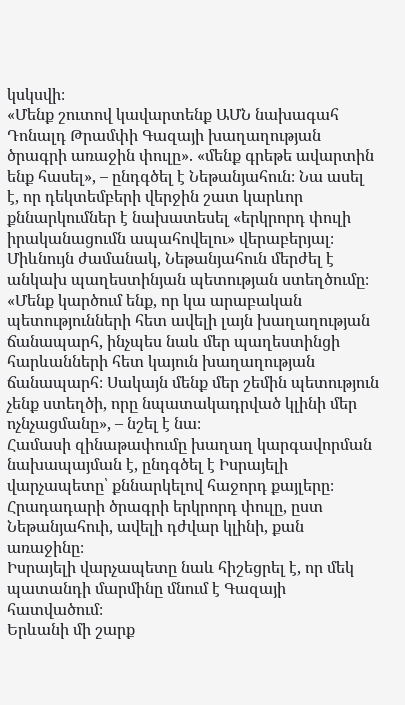կսկսվի։
«Մենք շուտով կավարտենք ԱՄՆ նախագահ Դոնալդ Թրամփի Գազայի խաղաղության ծրագրի առաջին փուլը». «մենք գրեթե ավարտին ենք հասել», – ընդգծել է Նեթանյահուն։ Նա ասել է, որ դեկտեմբերի վերջին շատ կարևոր քննարկումներ է նախատեսել «երկրորդ փուլի իրականացումն ապահովելու» վերաբերյալ։
Միևնույն ժամանակ, Նեթանյահուն մերժել է անկախ պաղեստինյան պետության ստեղծումը։ «Մենք կարծում ենք, որ կա արաբական պետությունների հետ ավելի լայն խաղաղության ճանապարհ, ինչպես նաև մեր պաղեստինցի հարևանների հետ կայուն խաղաղության ճանապարհ։ Սակայն մենք մեր շեմին պետություն չենք ստեղծի, որը նպատակադրված կլինի մեր ոչնչացմանը», – նշել է նա։
Համասի զինաթափումը խաղաղ կարգավորման նախապայման է, ընդգծել է Իսրայելի վարչապետը՝ քննարկելով հաջորդ քայլերը։ Հրադադարի ծրագրի երկրորդ փուլը, ըստ Նեթանյահուի, ավելի դժվար կլինի, քան առաջինը։
Իսրայելի վարչապետը նաև հիշեցրել է, որ մեկ պատանդի մարմինը մնում է Գազայի հատվածում։
Երևանի մի շարք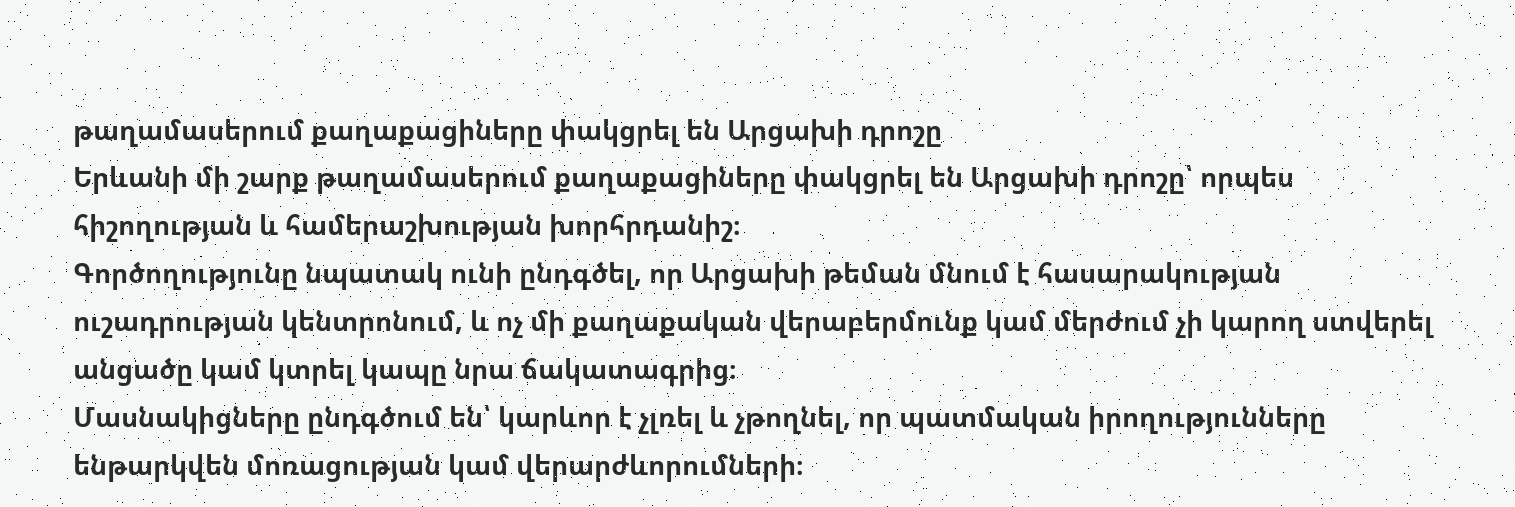թաղամասերում քաղաքացիները փակցրել են Արցախի դրոշը
Երևանի մի շարք թաղամասերում քաղաքացիները փակցրել են Արցախի դրոշը՝ որպես հիշողության և համերաշխության խորհրդանիշ։
Գործողությունը նպատակ ունի ընդգծել, որ Արցախի թեման մնում է հասարակության ուշադրության կենտրոնում, և ոչ մի քաղաքական վերաբերմունք կամ մերժում չի կարող ստվերել անցածը կամ կտրել կապը նրա ճակատագրից։
Մասնակիցները ընդգծում են՝ կարևոր է չլռել և չթողնել, որ պատմական իրողությունները ենթարկվեն մոռացության կամ վերարժևորումների։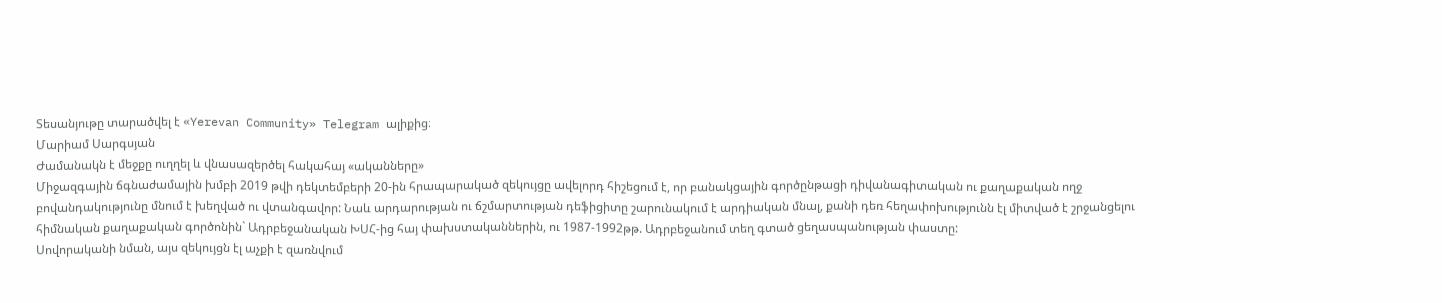Տեսանյութը տարածվել է «Yerevan Community» Telegram ալիքից։
Մարիամ Սարգսյան
Ժամանակն է մեջքը ուղղել և վնասազերծել հակահայ «ականները»
Միջազգային ճգնաժամային խմբի 2019 թվի դեկտեմբերի 20-ին հրապարակած զեկույցը ավելորդ հիշեցում է, որ բանակցային գործընթացի դիվանագիտական ու քաղաքական ողջ բովանդակությունը մնում է խեղված ու վտանգավոր: Նաև արդարության ու ճշմարտության դեֆիցիտը շարունակում է արդիական մնալ, քանի դեռ հեղափոխությունն էլ միտված է շրջանցելու հիմնական քաղաքական գործոնին` Ադրբեջանական ԽՍՀ-ից հայ փախստականներին, ու 1987-1992թթ. Ադրբեջանում տեղ գտած ցեղասպանության փաստը:
Սովորականի նման, այս զեկույցն էլ աչքի է զառնվում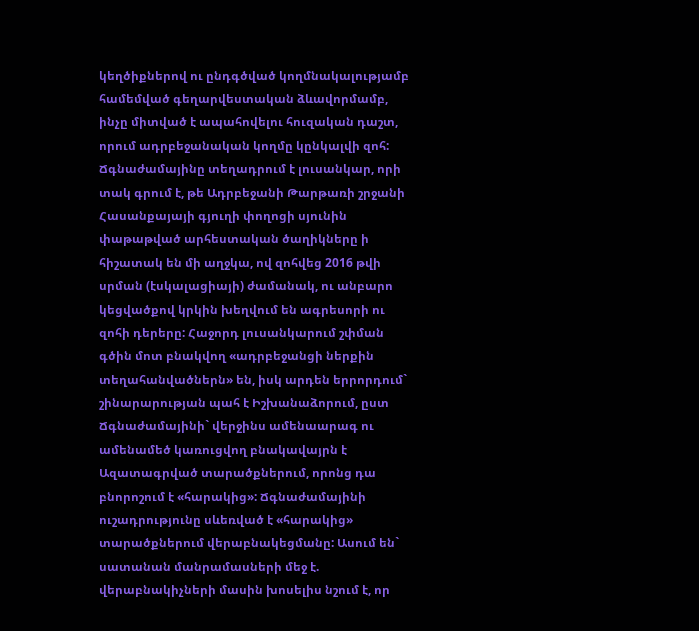կեղծիքներով ու ընդգծված կողմնակալությամբ համեմված գեղարվեստական ձևավորմամբ, ինչը միտված է ապահովելու հուզական դաշտ, որում ադրբեջանական կողմը կընկալվի զոհ: Ճգնաժամայինը տեղադրում է լուսանկար, որի տակ գրում է, թե Ադրբեջանի Թարթառի շրջանի Հասանքայայի գյուղի փողոցի սյունին փաթաթված արհեստական ծաղիկները ի հիշատակ են մի աղջկա, ով զոհվեց 2016 թվի սրման (էսկալացիայի) ժամանակ, ու անբարո կեցվածքով կրկին խեղվում են ագրեսորի ու զոհի դերերը: Հաջորդ լուսանկարում շփման գծին մոտ բնակվող «ադրբեջանցի ներքին տեղահանվածներն» են, իսկ արդեն երրորդում` շինարարության պահ է Իշխանաձորում, ըստ Ճգնաժամայինի` վերջինս ամենաարագ ու ամենամեծ կառուցվող բնակավայրն է Ազատագրված տարածքներում, որոնց դա բնորոշում է «հարակից»: Ճգնաժամայինի ուշադրությունը սևեռված է «հարակից» տարածքներում վերաբնակեցմանը: Ասում են` սատանան մանրամասների մեջ է. վերաբնակիչների մասին խոսելիս նշում է, որ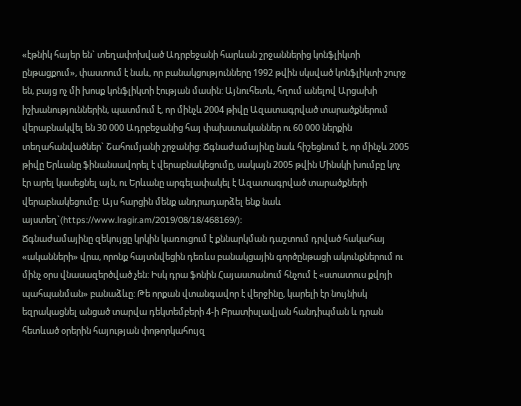«էթնիկ հայեր են` տեղափոխված Ադրբեջանի հարևան շրջաններից կոնֆլիկտի ընթացքում», փաստում է նաև, որ բանակցությունները 1992 թվին սկսված կոնֆլիկտի շուրջ են, բայց ոչ մի խոսք կոնֆլիկտի էության մասին: Այնուհետև, հղում անելով Արցախի իշխանություններին, պատմում է, որ մինչև 2004 թիվը Ազատագրված տարածքներում վերաբնակվել են 30 000 Ադրբեջանից հայ փախստականներ ու 60 000 ներքին տեղահանվածներ` Շահումյանի շրջանից: Ճգնաժամայինը նաև հիշեցնում է, որ մինչև 2005 թիվը Երևանը ֆինանսավորել է վերաբնակեցումը, սակայն 2005 թվին Մինսկի խումբը կոչ էր արել կասեցնել այն, ու Երևանը արգելափակել է Ազատագրված տարածքների վերաբնակեցումը: Այս հարցին մենք անդրադարձել ենք նաև այստեղ`(https://www.lragir.am/2019/08/18/468169/):
Ճգնաժամայինը զեկույցը կրկին կառուցում է քննարկման դաշտում դրված հակահայ «ականների» վրա, որոնք հայտնվեցին դեռևս բանակցային գործընթացի ակունքներում ու մինչ օրս վնասազերծված չեն: Իսկ դրա ֆոնին Հայաստանում հնչում է «ստատուս քվոյի պահպանման» բանաձևը: Թե որքան վտանգավոր է վերջինը, կարելի էր նույնիսկ եզրակացնել անցած տարվա դեկտեմբերի 4-ի Բրատիսլավյան հանդիպման և դրան հետևած օրերին հայության փոթորկահույզ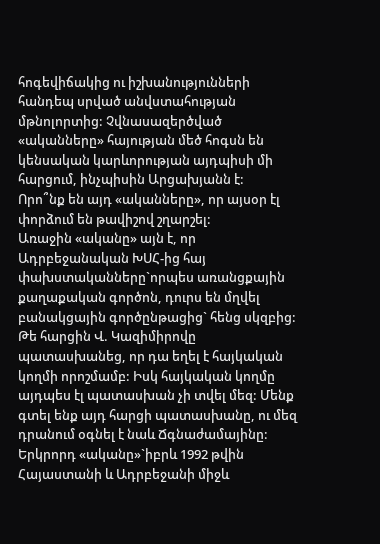հոգեվիճակից ու իշխանությունների հանդեպ սրված անվստահության մթնոլորտից: Չվնասազերծված «ականները» հայության մեծ հոգսն են կենսական կարևորության այդպիսի մի հարցում, ինչպիսին Արցախյանն է:
Որո՞նք են այդ «ականները», որ այսօր էլ փորձում են թավիշով շղարշել:
Առաջին «ականը» այն է, որ Ադրբեջանական ԽՍՀ-ից հայ փախստականները`որպես առանցքային քաղաքական գործոն, դուրս են մղվել բանակցային գործընթացից` հենց սկզբից: Թե հարցին Վ. Կազիմիրովը պատասխանեց, որ դա եղել է հայկական կողմի որոշմամբ: Իսկ հայկական կողմը այդպես էլ պատասխան չի տվել մեզ: Մենք գտել ենք այդ հարցի պատասխանը, ու մեզ դրանում օգնել է նաև Ճգնաժամայինը:
Երկրորդ «ականը»`իբրև 1992 թվին Հայաստանի և Ադրբեջանի միջև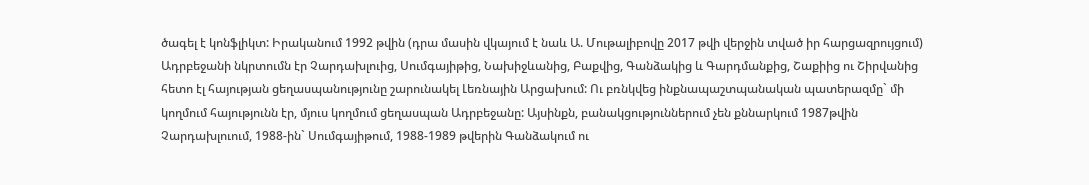ծագել է կոնֆլիկտ: Իրականում 1992 թվին (դրա մասին վկայում է նաև Ա. Մութալիբովը 2017 թվի վերջին տված իր հարցազրույցում) Ադրբեջանի նկրտումն էր Չարդախլուից, Սումգայիթից, Նախիջևանից, Բաքվից, Գանձակից և Գարդմանքից, Շաքիից ու Շիրվանից հետո էլ հայության ցեղասպանությունը շարունակել Լեռնային Արցախում: Ու բռնկվեց ինքնապաշտպանական պատերազմը` մի կողմում հայությունն էր, մյուս կողմում ցեղասպան Ադրբեջանը: Այսինքն, բանակցություններում չեն քննարկում 1987թվին Չարդախլուում, 1988-ին` Սումգայիթում, 1988-1989 թվերին Գանձակում ու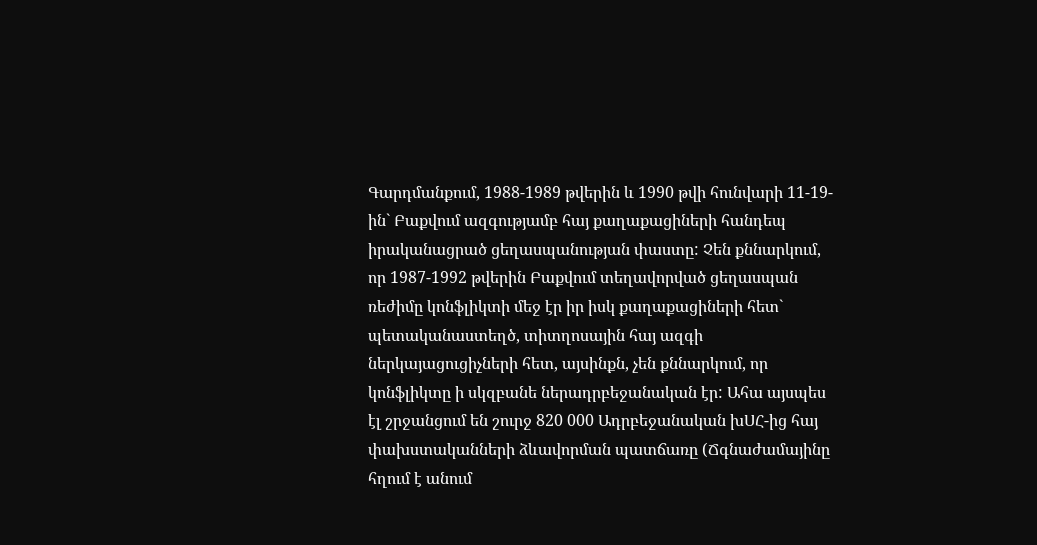Գարդմանքում, 1988-1989 թվերին և 1990 թվի հունվարի 11-19-ին` Բաքվում ազգությամբ հայ քաղաքացիների հանդեպ իրականացրած ցեղասպանության փաստը: Չեն քննարկում, որ 1987-1992 թվերին Բաքվում տեղավորված ցեղասպան ռեժիմը կոնֆլիկտի մեջ էր իր իսկ քաղաքացիների հետ` պետականաստեղծ, տիտղոսային հայ ազգի ներկայացուցիչների հետ, այսինքն, չեն քննարկում, որ կոնֆլիկտը ի սկզբանե ներադրբեջանական էր: Ահա այսպես էլ շրջանցում են շուրջ 820 000 Ադրբեջանական խՍՀ-ից հայ փախստականների ձևավորման պատճառը (Ճգնաժամայինը հղում է անում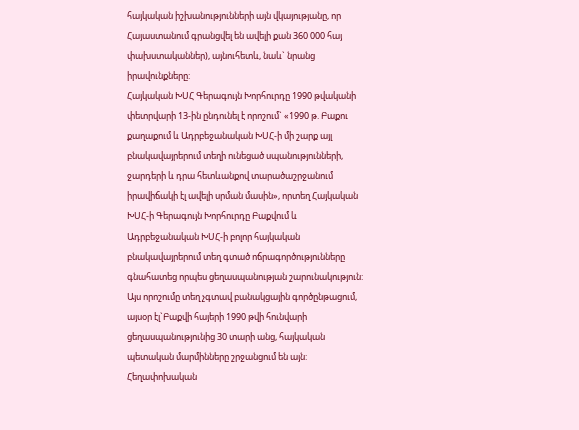հայկական իշխանությունների այն վկայությանը, որ Հայաստանում գրանցվել են ավելի քան 360 000 հայ փախստականներ), այնուհետև, նաև` նրանց իրավունքները:
Հայկական ԽՍՀ Գերագույն Խորհուրդը 1990 թվականի փետրվարի 13-ին ընդունել է որոշում` «1990 թ. Բաքու քաղաքում և Ադրբեջանական ԽՍՀ-ի մի շարք այլ բնակավայրերում տեղի ունեցած սպանությունների, ջարդերի և դրա հետևանքով տարածաշրջանում իրավիճակի էլ ավելի սրման մասին», որտեղ Հայկական ԽՍՀ-ի Գերագույն Խորհուրդը Բաքվում և Ադրբեջանական ԽՍՀ-ի բոլոր հայկական բնակավայրերում տեղ գտած ոճրագործությունները գնահատեց որպես ցեղասպանության շարունակություն: Այս որոշումը տեղ չգտավ բանակցային գործընթացում, այսօր էլ`Բաքվի հայերի 1990 թվի հունվարի ցեղասպանությունից 30 տարի անց, հայկական պետական մարմինները շրջանցում են այն:
Հեղափոխական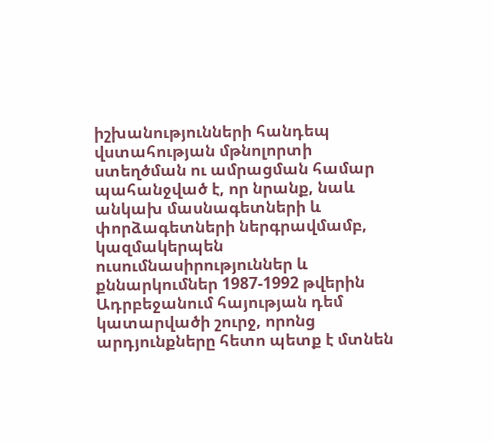իշխանությունների հանդեպ վստահության մթնոլորտի ստեղծման ու ամրացման համար պահանջված է, որ նրանք, նաև անկախ մասնագետների և փորձագետների ներգրավմամբ, կազմակերպեն ուսումնասիրություններ և քննարկումներ 1987-1992 թվերին Ադրբեջանում հայության դեմ կատարվածի շուրջ, որոնց արդյունքները հետո պետք է մտնեն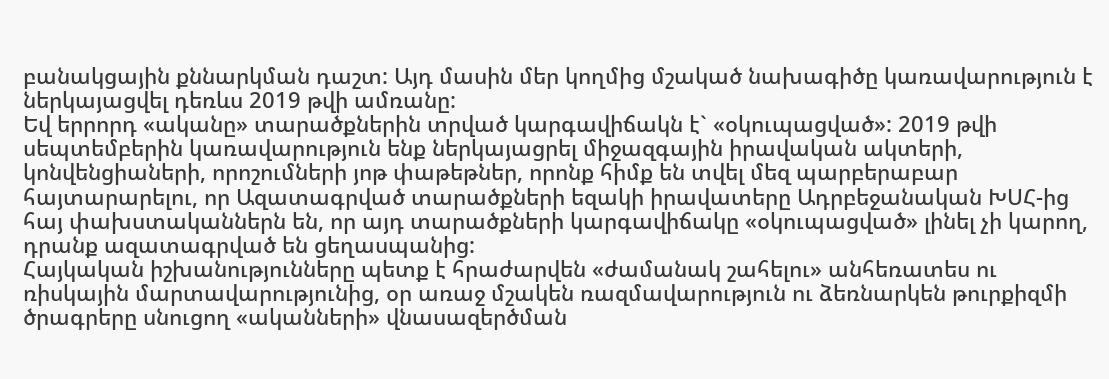բանակցային քննարկման դաշտ: Այդ մասին մեր կողմից մշակած նախագիծը կառավարություն է ներկայացվել դեռևս 2019 թվի ամռանը:
Եվ երրորդ «ականը» տարածքներին տրված կարգավիճակն է` «օկուպացված»: 2019 թվի սեպտեմբերին կառավարություն ենք ներկայացրել միջազգային իրավական ակտերի, կոնվենցիաների, որոշումների յոթ փաթեթներ, որոնք հիմք են տվել մեզ պարբերաբար հայտարարելու, որ Ազատագրված տարածքների եզակի իրավատերը Ադրբեջանական ԽՍՀ-ից հայ փախստականներն են, որ այդ տարածքների կարգավիճակը «օկուպացված» լինել չի կարող, դրանք ազատագրված են ցեղասպանից:
Հայկական իշխանությունները պետք է հրաժարվեն «ժամանակ շահելու» անհեռատես ու ռիսկային մարտավարությունից, օր առաջ մշակեն ռազմավարություն ու ձեռնարկեն թուրքիզմի ծրագրերը սնուցող «ականների» վնասազերծման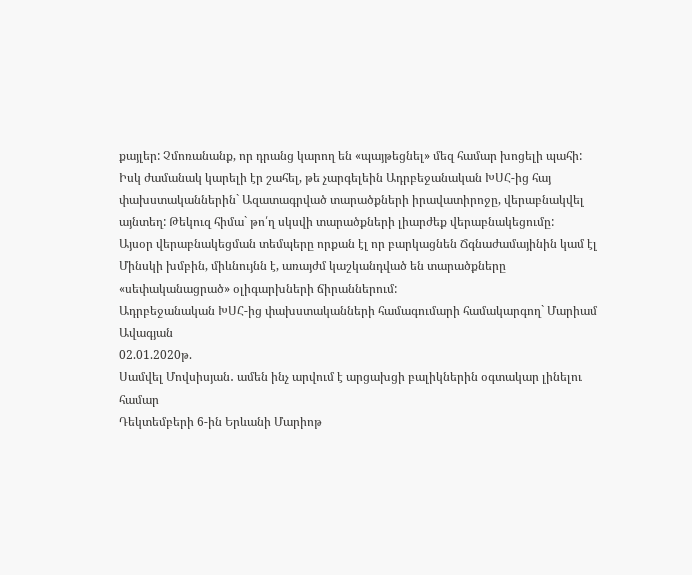քայլեր: Չմոռանանք, որ դրանց կարող են «պայթեցնել» մեզ համար խոցելի պահի:
Իսկ ժամանակ կարելի էր շահել, թե չարգելեին Ադրբեջանական ԽՍՀ-ից հայ փախստականներին` Ազատագրված տարածքների իրավատիրոջը, վերաբնակվել այնտեղ: Թեկուզ հիմա` թո՛ղ սկսվի տարածքների լիարժեք վերաբնակեցումը:
Այսօր վերաբնակեցման տեմպերը որքան էլ որ բարկացնեն Ճգնաժամայինին կամ էլ Մինսկի խմբին, միևնույնն է, առայժմ կաշկանդված են տարածքները «սեփականացրած» օլիգարխների ճիրաններում:
Ադրբեջանական ԽՍՀ-ից փախստականների համագումարի համակարգող` Մարիամ Ավագյան
02.01.2020թ.
Սամվել Մովսիսյան․ ամեն ինչ արվում է արցախցի բալիկներին օգտակար լինելու համար
Դեկտեմբերի 6-ին Երևանի Մարիոթ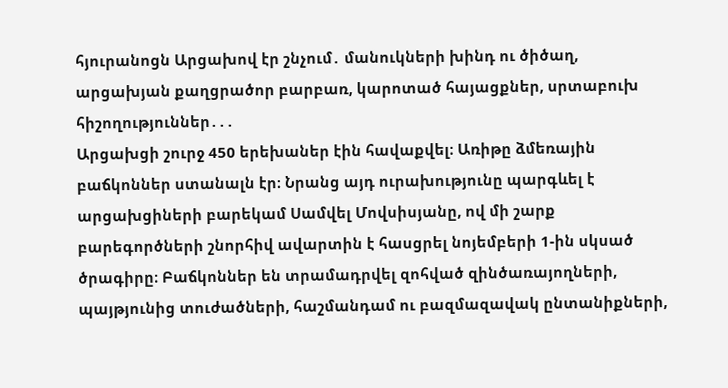հյուրանոցն Արցախով էր շնչում․ մանուկների խինդ ու ծիծաղ, արցախյան քաղցրածոր բարբառ, կարոտած հայացքներ, սրտաբուխ հիշողություններ․․․
Արցախցի շուրջ 450 երեխաներ էին հավաքվել։ Առիթը ձմեռային բաճկոններ ստանալն էր։ Նրանց այդ ուրախությունը պարգևել է արցախցիների բարեկամ Սամվել Մովսիսյանը, ով մի շարք բարեգործների շնորհիվ ավարտին է հասցրել նոյեմբերի 1-ին սկսած ծրագիրը։ Բաճկոններ են տրամադրվել զոհված զինծառայողների, պայթյունից տուժածների, հաշմանդամ ու բազմազավակ ընտանիքների,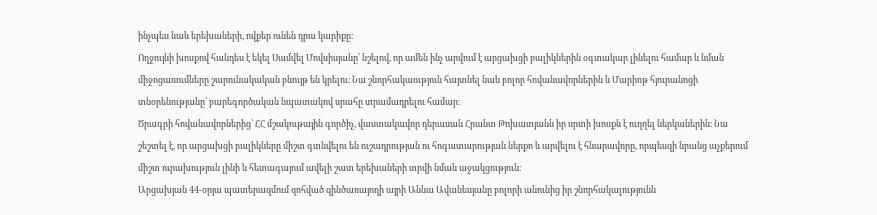ինչպես նաև երեխաների, ովքեր ունեն դրա կարիքը։
Ողջույնի խոսքով հանդես է եկել Սամվել Մովսիսյանը՝ նշելով, որ ամեն ինչ արվում է արցախցի բալիկներին օգտակար լինելու համար և նման միջոցառումները շարունակական բնույթ են կրելու։ Նա շնորհակաություն հայտնել նաև բոլոր հովանավորներին և Մարիոթ հյուրանոցի տնօրենությանը՝ բարեգործական նպատակով սրահը տրամադրելու համար։
Ծրագրի հովանավորներից՝ ՀՀ մշակութային գործիչ, վաստակավոր դերասան Հրանտ Թոխատյանն իր սրտի խոսքն է ուղղել ներկաներին։ Նա շեշտել է, որ արցախցի բալիկները միշտ գտնվելու են ուշադրության ու հոգատարության ներքո և արվելու է հնարավորը, որպեսզի նրանց աչքերում միշտ ուրախություն լինի և հետագայում ավելի շատ երեխաների տրվի նման աջակցություն։
Արցախյան 44-օրյա պատերազմում զոհված զինծառայողի այրի Աննա Ավանեսյանը բոլորի անունից իր շնորհակալությունն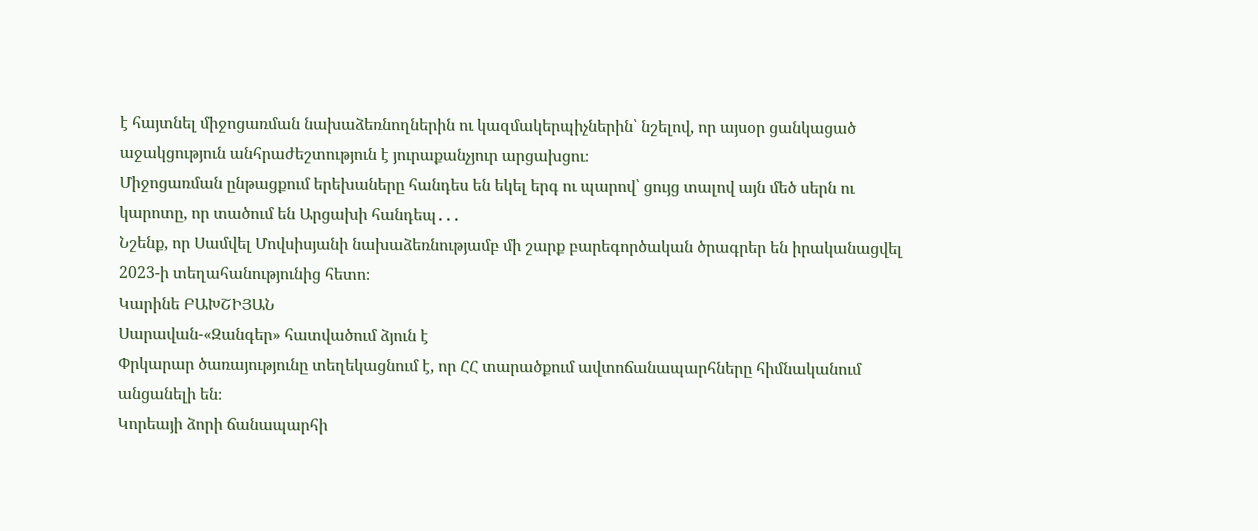է հայտնել միջոցառման նախաձեռնողներին ու կազմակերպիչներին՝ նշելով, որ այսօր ցանկացած աջակցություն անհրաժեշտություն է յուրաքանչյուր արցախցու։
Միջոցառման ընթացքում երեխաները հանդես են եկել երգ ու պարով՝ ցույց տալով այն մեծ սերն ու կարոտը, որ տածում են Արցախի հանդեպ․․․
Նշենք, որ Սամվել Մովսիսյանի նախաձեռնությամբ մի շարք բարեգործական ծրագրեր են իրականացվել 2023-ի տեղահանությունից հետո։
Կարինե ԲԱԽՇԻՅԱՆ
Սարավան-«Զանգեր» հատվածում ձյուն է
Փրկարար ծառայությունը տեղեկացնում է, որ ՀՀ տարածքում ավտոճանապարհները հիմնականում անցանելի են։
Կորեայի ձորի ճանապարհի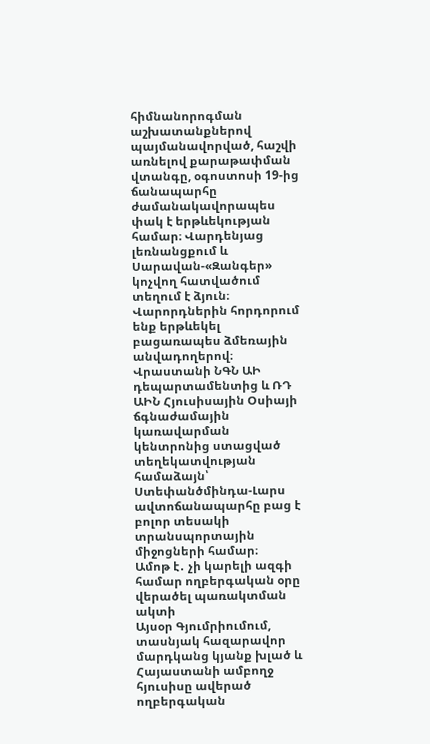հիմնանորոգման աշխատանքներով պայմանավորված, հաշվի առնելով քարաթափման վտանգը, օգոստոսի 19-ից ճանապարհը ժամանակավորապես փակ է երթևեկության համար։ Վարդենյաց լեռնանցքում և Սարավան-«Զանգեր» կոչվող հատվածում տեղում է ձյուն։
Վարորդներին հորդորում ենք երթևեկել բացառապես ձմեռային անվադողերով։
Վրաստանի ՆԳՆ ԱԻ դեպարտամենտից և ՌԴ ԱԻՆ Հյուսիսային Օսիայի ճգնաժամային կառավարման կենտրոնից ստացված տեղեկատվության համաձայն՝ Ստեփանծմինդա-Լարս ավտոճանապարհը բաց է բոլոր տեսակի տրանսպորտային միջոցների համար։
Ամոթ է․ չի կարելի ազգի համար ողբերգական օրը վերածել պառակտման ակտի
Այսօր Գյումրիումում, տասնյակ հազարավոր մարդկանց կյանք խլած և Հայաստանի ամբողջ հյուսիսը ավերած ողբերգական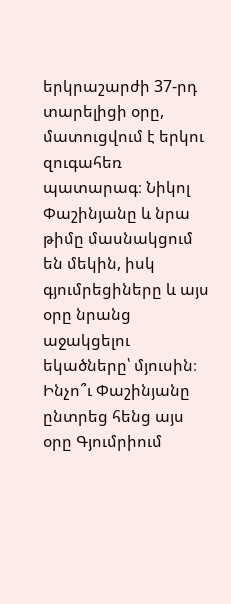երկրաշարժի 37-րդ տարելիցի օրը, մատուցվում է երկու զուգահեռ պատարագ։ Նիկոլ Փաշինյանը և նրա թիմը մասնակցում են մեկին, իսկ գյումրեցիները և այս օրը նրանց աջակցելու եկածները՝ մյուսին։
Ինչո՞ւ Փաշինյանը ընտրեց հենց այս օրը Գյումրիում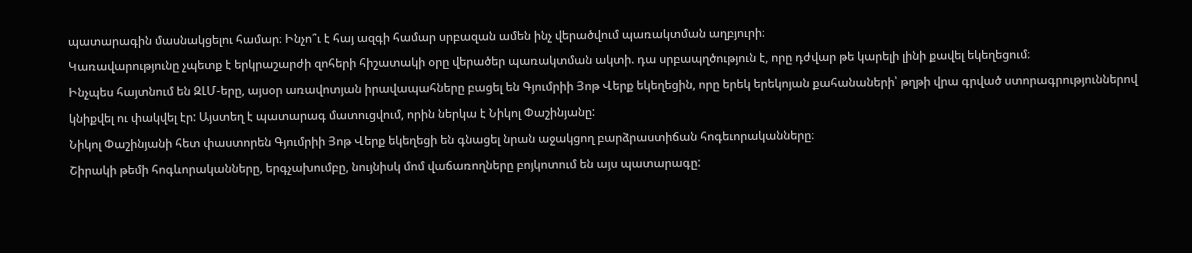պատարագին մասնակցելու համար։ Ինչո՞ւ է հայ ազգի համար սրբազան ամեն ինչ վերածվում պառակտման աղբյուրի։
Կառավարությունը չպետք է երկրաշարժի զոհերի հիշատակի օրը վերածեր պառակտման ակտի. դա սրբապղծություն է, որը դժվար թե կարելի լինի քավել եկեղեցում։
Ինչպես հայտնում են ԶԼՄ-երը, այսօր առավոտյան իրավապահները բացել են Գյումրիի Յոթ Վերք եկեղեցին, որը երեկ երեկոյան քահանաների՝ թղթի վրա գրված ստորագրություններով կնիքվել ու փակվել էր: Այստեղ է պատարագ մատուցվում, որին ներկա է Նիկոլ Փաշինյանը:
Նիկոլ Փաշինյանի հետ փաստորեն Գյումրիի Յոթ Վերք եկեղեցի են գնացել նրան աջակցող բարձրաստիճան հոգեւորականները։
Շիրակի թեմի հոգևորականները, երգչախումբը, նույնիսկ մոմ վաճառողները բոյկոտում են այս պատարագը: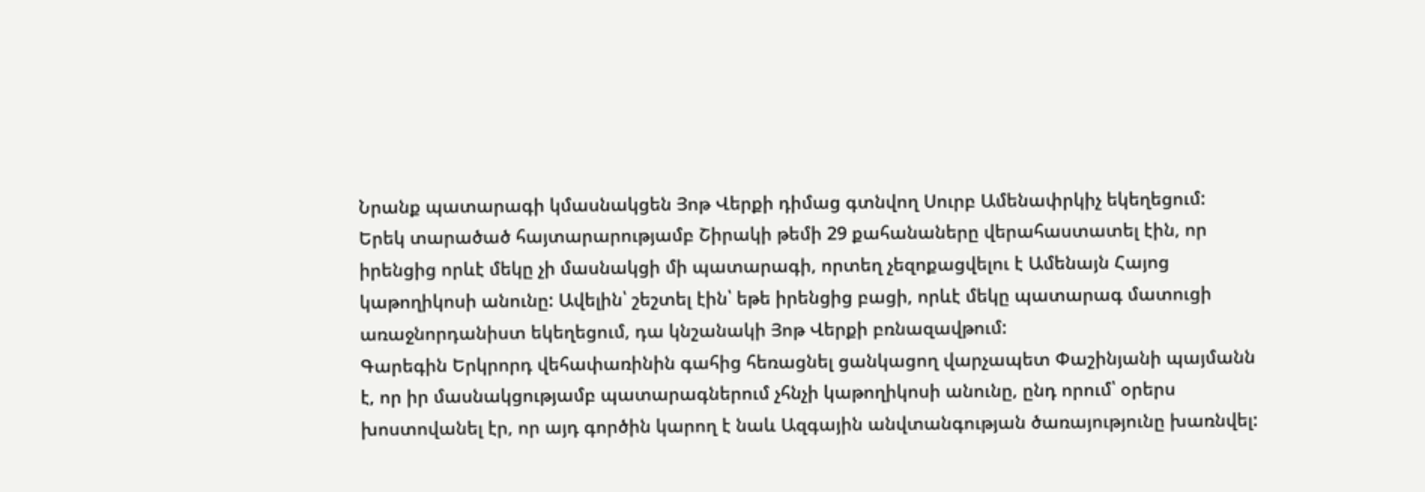Նրանք պատարագի կմասնակցեն Յոթ Վերքի դիմաց գտնվող Սուրբ Ամենափրկիչ եկեղեցում:
Երեկ տարածած հայտարարությամբ Շիրակի թեմի 29 քահանաները վերահաստատել էին, որ իրենցից որևէ մեկը չի մասնակցի մի պատարագի, որտեղ չեզոքացվելու է Ամենայն Հայոց կաթողիկոսի անունը: Ավելին՝ շեշտել էին՝ եթե իրենցից բացի, որևէ մեկը պատարագ մատուցի առաջնորդանիստ եկեղեցում, դա կնշանակի Յոթ Վերքի բռնազավթում:
Գարեգին Երկրորդ վեհափառինին գահից հեռացնել ցանկացող վարչապետ Փաշինյանի պայմանն է, որ իր մասնակցությամբ պատարագներում չհնչի կաթողիկոսի անունը, ընդ որում՝ օրերս խոստովանել էր, որ այդ գործին կարող է նաև Ազգային անվտանգության ծառայությունը խառնվել: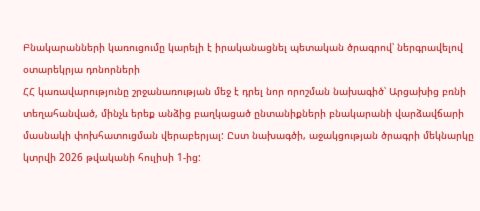Բնակարանների կառուցումը կարելի է իրականացնել պետական ծրագրով՝ ներգրավելով օտարեկրյա դոնորների
ՀՀ կառավարությունը շրջանառության մեջ է դրել նոր որոշման նախագիծ՝ Արցախից բռնի տեղահանված, մինչև երեք անձից բաղկացած ընտանիքների բնակարանի վարձավճարի մասնակի փոխհատուցման վերաբերյալ: Ըստ նախագծի, աջակցության ծրագրի մեկնարկը կտրվի 2026 թվականի հուլիսի 1-ից: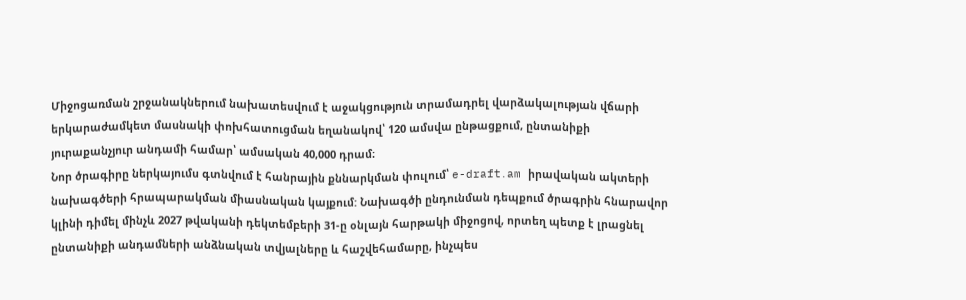Միջոցառման շրջանակներում նախատեսվում է աջակցություն տրամադրել վարձակալության վճարի երկարաժամկետ մասնակի փոխհատուցման եղանակով՝ 120 ամսվա ընթացքում, ընտանիքի յուրաքանչյուր անդամի համար՝ ամսական 40,000 դրամ։
Նոր ծրագիրը ներկայումս գտնվում է հանրային քննարկման փուլում՝ e-draft․am իրավական ակտերի նախագծերի հրապարակման միասնական կայքում: Նախագծի ընդունման դեպքում ծրագրին հնարավոր կլինի դիմել մինչև 2027 թվականի դեկտեմբերի 31-ը օնլայն հարթակի միջոցով, որտեղ պետք է լրացնել ընտանիքի անդամների անձնական տվյալները և հաշվեհամարը, ինչպես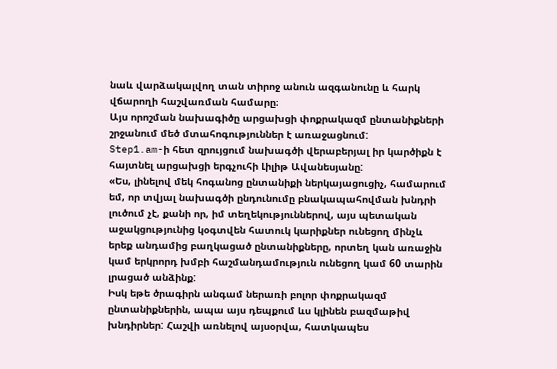նաև վարձակալվող տան տիրոջ անուն ազգանունը և հարկ վճարողի հաշվառման համարը։
Այս որոշման նախագիծը արցախցի փոքրակազմ ընտանիքների շրջանում մեծ մտահոգություններ է առաջացնում:
Step1.am-ի հետ զրույցում նախագծի վերաբերյալ իր կարծիքն է հայտնել արցախցի երգչուհի Լիլիթ Ավանեսյանը:
«Ես, լինելով մեկ հոգանոց ընտանիքի ներկայացուցիչ, համարում եմ, որ տվյալ նախագծի ընդունումը բնակապահովման խնդրի լուծում չէ, քանի որ, իմ տեղեկություններով, այս պետական աջակցությունից կօգտվեն հատուկ կարիքներ ունեցող մինչև երեք անդամից բաղկացած ընտանիքները, որտեղ կան առաջին կամ երկրորդ խմբի հաշմանդամություն ունեցող կամ 60 տարին լրացած անձինք:
Իսկ եթե ծրագիրն անգամ ներառի բոլոր փոքրակազմ ընտանիքներին, ապա այս դեպքում ևս կլինեն բազմաթիվ խնդիրներ: Հաշվի առնելով այսօրվա, հատկապես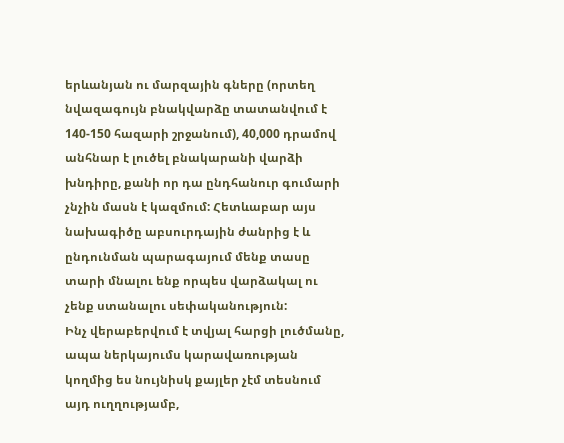երևանյան ու մարզային գները (որտեղ նվազագույն բնակվարձը տատանվում է 140-150 հազարի շրջանում), 40,000 դրամով անհնար է լուծել բնակարանի վարձի խնդիրը, քանի որ դա ընդհանուր գումարի չնչին մասն է կազմում: Հետևաբար այս նախագիծը աբսուրդային ժանրից է և ընդունման պարագայում մենք տասը տարի մնալու ենք որպես վարձակալ ու չենք ստանալու սեփականություն:
Ինչ վերաբերվում է տվյալ հարցի լուծմանը, ապա ներկայումս կարավառության կողմից ես նույնիսկ քայլեր չէմ տեսնում այդ ուղղությամբ,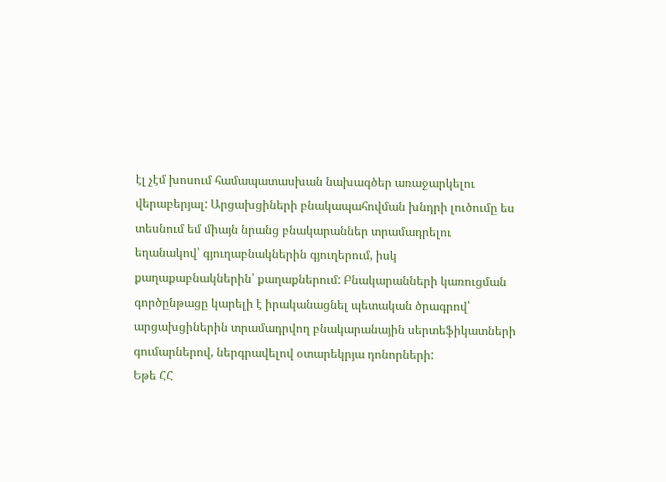էլ չէմ խոսում համապատասխան նախագծեր առաջարկելու վերաբերյալ: Արցախցիների բնակապահովման խնդրի լուծումը ես տեսնում եմ միայն նրանց բնակարաններ տրամադրելու եղանակով՝ գյուղաբնակներին գյուղերում, իսկ քաղաքաբնակներին՝ քաղաքներում: Բնակարանների կառուցման գործընթացը կարելի է իրականացնել պետական ծրագրով՝ արցախցիներին տրամադրվող բնակարանային սերտեֆիկատների գումարներով, ներգրավելով օտարեկրյա դոնորների:
Եթե ՀՀ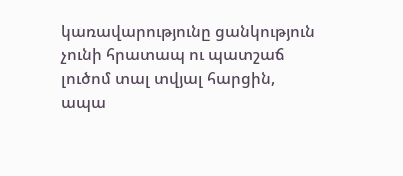կառավարությունը ցանկություն չունի հրատապ ու պատշաճ լուծոմ տալ տվյալ հարցին, ապա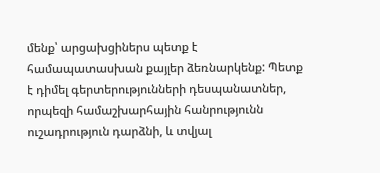մենք՝ արցախցիներս պետք է համապատասխան քայլեր ձեռնարկենք: Պետք է դիմել գերտերությունների դեսպանատներ, որպեզի համաշխարհային հանրությունն ուշադրություն դարձնի, և տվյալ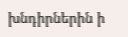խնդիրներին ի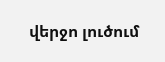վերջո լուծում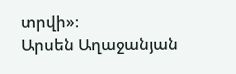տրվի»։
Արսեն Աղաջանյան